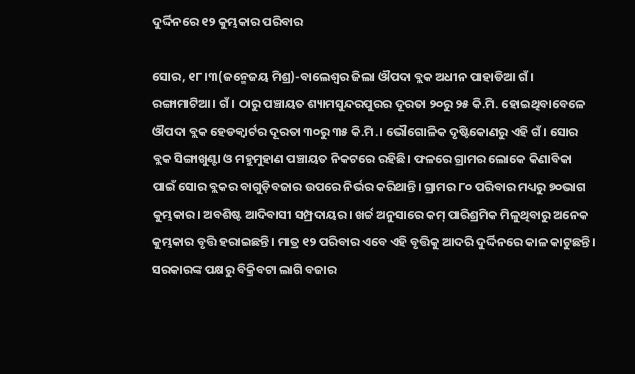ଦୁର୍ଦ୍ଦିନରେ ୧୨ କୁମ୍ଭକାର ପରିବାର

ସୋର, ୧୮।୩(ଜନ୍ମେଜୟ ମିଶ୍ର)-ବାଲେଶ୍ୱର ଜିଲା ଔପଦା ବ୍ଲକ ଅଧୀନ ପାହାଡିଆ ଗଁ। ରଙ୍ଗାମାଟିଆ। ଗଁ। ଠାରୁ ପଞ୍ଚାୟତ ଶ୍ୟାମସୁନ୍ଦରପୁରର ଦୂରତା ୨୦ରୁ ୨୫ କି.ମି. ହୋଇଥିବାବେଳେ ଔପଦା ବ୍ଲକ ହେଡକ୍ୱାର୍ଟର ଦୂରତା ୩୦ରୁ ୩୫ କି.ମି.। ଭୌଗୋଳିକ ଦୃଷ୍ଟିକୋଣରୁ ଏହି ଗଁ। ସୋର ବ୍ଲକ ସିଙ୍ଗାଖୁଣ୍ଟା ଓ ମହୁମୁହାଣ ପଞ୍ଚାୟତ ନିକଟରେ ରହିଛି। ଫଳରେ ଗ୍ରାମର ଲୋକେ କିଣାବିକା ପାଇଁ ସୋର ବ୍ଲକର ବାଗୁଡ଼ିବଜାର ଉପରେ ନିର୍ଭର କରିଥାନ୍ତି। ଗ୍ରାମର ୮୦ ପରିବାର ମଧ୍ୟରୁ ୭୦ଭାଗ କୁମ୍ଭକାର। ଅବଶିଷ୍ଟ ଆଦିବାସୀ ସମ୍ପ୍ରଦାୟର। ଖର୍ଚ୍ଚ ଅନୁସାରେ କମ୍‌ ପାରିଶ୍ରମିକ ମିଳୁଥିବାରୁ ଅନେକ କୁମ୍ଭକାର ବୃତ୍ତି ହରାଇଛନ୍ତି। ମାତ୍ର ୧୨ ପରିବାର ଏବେ ଏହି ବୃତ୍ତିକୁ ଆଦରି ଦୁର୍ଦ୍ଦିନରେ କାଳ କାଟୁଛନ୍ତି। ସରକାରଙ୍କ ପକ୍ଷରୁ ବିକ୍ରିବଟା ଲାଗି ବଜାର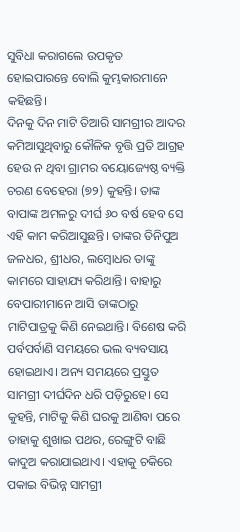ସୁବିଧା କରାଗଲେ ଉପକୃତ ହୋଇପାରନ୍ତେ ବୋଲି କୁମ୍ଭକାରମାନେ କହିଛନ୍ତି।
ଦିନକୁ ଦିନ ମାଟି ତିଆରି ସାମଗ୍ରୀର ଆଦର କମିଆସୁଥିବାରୁ କୌଳିକ ବୃତ୍ତି ପ୍ରତି ଆଗ୍ରହ ହେଉ ନ ଥିବା ଗ୍ରାମର ବୟୋଜ୍ୟେଷ୍ଠ ବ୍ୟକ୍ତି ଚରଣ ବେହେରା (୭୨) କୁହନ୍ତି। ତାଙ୍କ ବାପାଙ୍କ ଅମଳରୁ ଦୀର୍ଘ ୬୦ ବର୍ଷ ହେବ ସେ ଏହି କାମ କରିଆସୁଛନ୍ତି। ତାଙ୍କର ତିନିପୁଅ ଜଳଧର, ଶ୍ରୀଧର, ଲମ୍ବୋଧର ତାଙ୍କୁ କାମରେ ସାହାଯ୍ୟ କରିଥାନ୍ତି। ବାହାରୁ ବେପାରୀମାନେ ଆସି ତାଙ୍କଠାରୁ ମାଟିପାତ୍ରକୁ କିଣି ନେଇଥାନ୍ତି। ବିଶେଷ କରି ପର୍ବପର୍ବାଣି ସମୟରେ ଭଲ ବ୍ୟବସାୟ ହୋଇଥାଏ। ଅନ୍ୟ ସମୟରେ ପ୍ରସ୍ତୁତ ସାମଗ୍ରୀ ଦୀର୍ଘଦିନ ଧରି ପଡ଼ିରୁହେ। ସେ କୁହନ୍ତି, ମାଟିକୁ କିଣି ଘରକୁ ଆଣିବା ପରେ ତାହାକୁ ଶୁଖାଇ ପଥର, ରେଙ୍ଗୁଟି ବାଛି କାଦୁଅ କରାଯାଇଥାଏ। ଏହାକୁ ଚକିରେ ପକାଇ ବିଭିନ୍ନ ସାମଗ୍ରୀ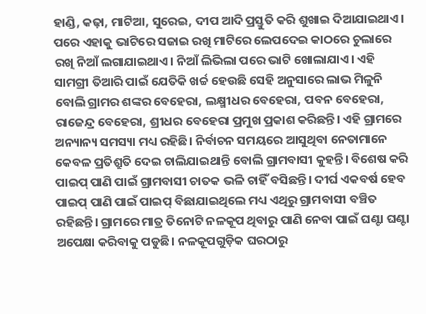ହାଣ୍ଡି, କଢ଼ା, ମାଟିଆ, ସୁରେଇ, ଦୀପ ଆଦି ପ୍ରସ୍ତୁତି କରି ଶୁଖାଇ ଦିଆଯାଇଥାଏ। ପରେ ଏହାକୁ ଭାଟିରେ ସଜାଇ ରଖି ମାଟିରେ ଲେପଦେଇ କାଠରେ ଚୁଲାରେ ରଖି ନିଆଁ ଲଗାଯାଇଥାଏ। ନିଆଁ ଲିଭିଲା ପରେ ଭାଟି ଖୋଲାଯାଏ। ଏହି ସାମଗ୍ରୀ ତିଆରି ପାଇଁ ଯେତିକି ଖର୍ଚ୍ଚ ହେଉଛି ସେହି ଅନୁସାରେ ଲାଭ ମିଳୁନି ବୋଲି ଗ୍ରାମର ଶଙ୍କର ବେହେରା, ଲକ୍ଷ୍ମୀଧର ବେହେରା, ପବନ ବେହେରା, ରାଜେନ୍ଦ୍ର ବେହେରା, ଶ୍ରୀଧର ବେହେରା ପ୍ରମୁଖ ପ୍ରକାଶ କରିଛନ୍ତି। ଏହି ଗ୍ରାମରେ ଅନ୍ୟାନ୍ୟ ସମସ୍ୟା ମଧ୍ୟ ରହିଛି। ନିର୍ବାଚନ ସମୟରେ ଆସୁଥିବା ନେତାମାନେ କେବଳ ପ୍ରତିଶ୍ରୁତି ଦେଇ ଚାଲିଯାଇଥାନ୍ତି ବୋଲି ଗ୍ରାମବାସୀ କୁହନ୍ତି। ବିଶେଷ କରି ପାଇପ୍‌ ପାଣି ପାଇଁ ଗ୍ରାମବାସୀ ଚାତକ ଭଳି ଚାହିଁ ବସିଛନ୍ତି। ଦୀର୍ଘ ଏକବର୍ଷ ହେବ ପାଇପ୍‌ ପାଣି ପାଇଁ ପାଇପ୍‌ ବିଛାଯାଇଥିଲେ ମଧ୍ୟ ଏଥିରୁ ଗ୍ରାମବାସୀ ବଞ୍ଚିତ ରହିଛନ୍ତି। ଗ୍ରାମରେ ମାତ୍ର ତିନୋଟି ନଳକୂପ ଥିବାରୁ ପାଣି ନେବା ପାଇଁ ଘଣ୍ଟା ଘଣ୍ଟା ଅପେକ୍ଷା କରିବାକୁ ପଡୁଛି। ନଳକୂପଗୁଡ଼ିକ ଘରଠାରୁ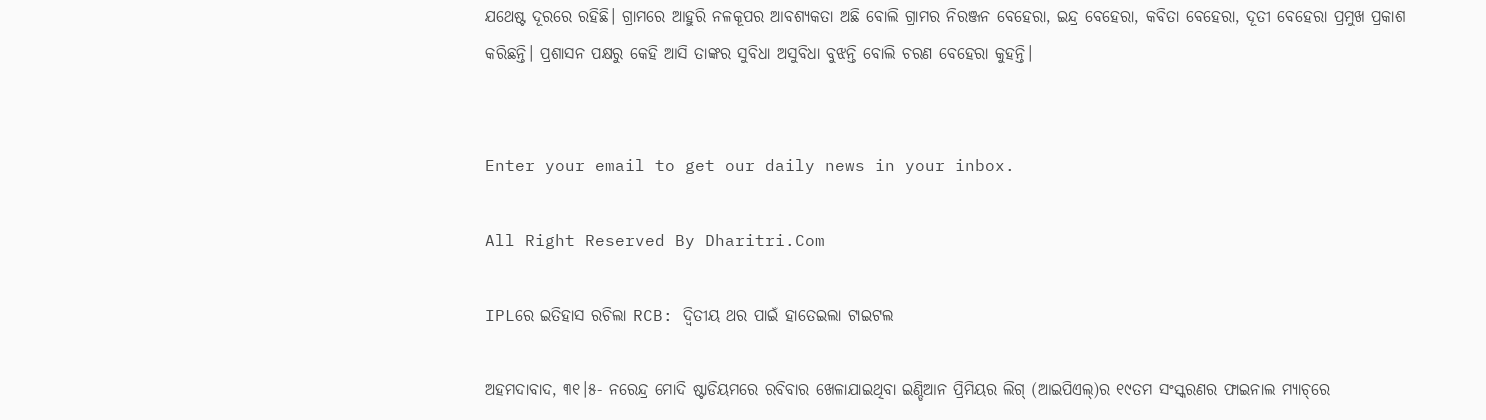ଯଥେଷ୍ଟ ଦୂରରେ ରହିଛି। ଗ୍ରାମରେ ଆହୁରି ନଳକୂପର ଆବଶ୍ୟକତା ଅଛି ବୋଲି ଗ୍ରାମର ନିରଞ୍ଜନ ବେହେରା, ଇନ୍ଦ୍ର ବେହେରା, କବିତା ବେହେରା, ଦୂତୀ ବେହେରା ପ୍ରମୁଖ ପ୍ରକାଶ କରିଛନ୍ତି। ପ୍ରଶାସନ ପକ୍ଷରୁ କେହି ଆସି ତାଙ୍କର ସୁବିଧା ଅସୁବିଧା ବୁଝନ୍ତି ବୋଲି ଚରଣ ବେହେରା କୁହନ୍ତି।


Enter your email to get our daily news in your inbox.

All Right Reserved By Dharitri.Com

IPLରେ ଇତିହାସ ରଚିଲା RCB: ଦ୍ୱିତୀୟ ଥର ପାଇଁ ହାତେଇଲା ଟାଇଟଲ

ଅହମଦାବାଦ, ୩୧।୫- ନରେନ୍ଦ୍ର ମୋଦି ଷ୍ଟାଡିୟମରେ ରବିବାର ଖେଳାଯାଇଥିବା ଇଣ୍ଡିଆନ ପ୍ରିମିୟର ଲିଗ୍‌ (ଆଇପିଏଲ୍‌)ର ୧୯ତମ ସଂସ୍କରଣର ଫାଇନାଲ ମ୍ୟାଚ୍‌ରେ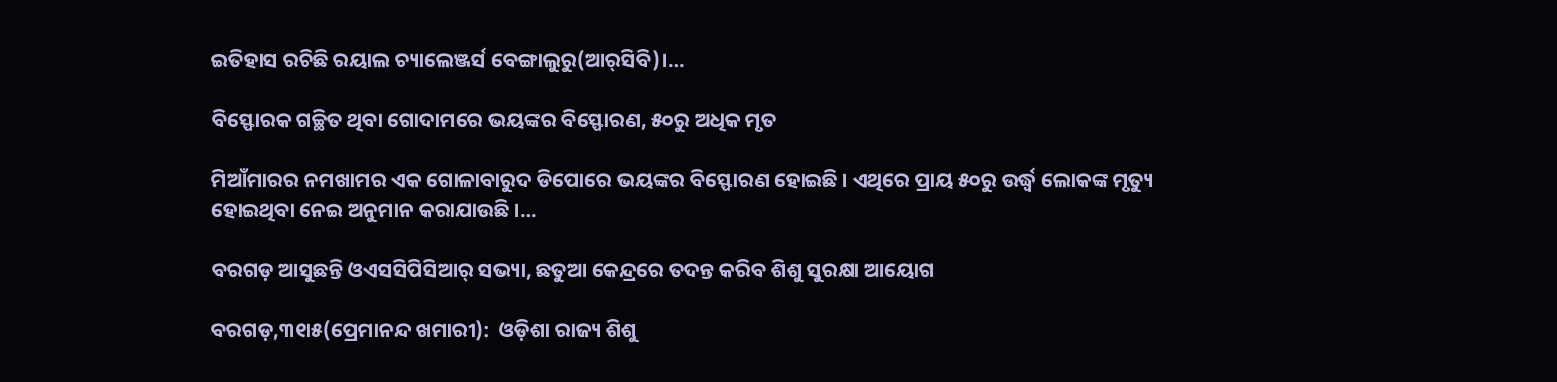ଇତିହାସ ରଚିଛି ରୟାଲ ଚ୍ୟାଲେଞ୍ଜର୍ସ ବେଙ୍ଗାଲୁରୁ(ଆର୍‌ସିବି)।…

ବିସ୍ଫୋରକ ଗଚ୍ଛିତ ଥିବା ଗୋଦାମରେ ଭୟଙ୍କର ବିସ୍ଫୋରଣ, ୫୦ରୁ ଅଧିକ ମୃତ

ମିଆଁମାରର ନମଖାମର ଏକ ଗୋଳାବାରୁଦ ଡିପୋରେ ଭୟଙ୍କର ବିସ୍ଫୋରଣ ହୋଇଛି । ଏଥିରେ ପ୍ରାୟ ୫୦ରୁ ଉର୍ଦ୍ଧ୍ବ ଲୋକଙ୍କ ମୃତ୍ୟୁ ହୋଇଥିବା ନେଇ ଅନୁମାନ କରାଯାଉଛି ।…

ବରଗଡ଼ ଆସୁଛନ୍ତି ଓଏସସିପିସିଆର୍‌ ସଭ୍ୟା, ଛତୁଆ କେନ୍ଦ୍ରରେ ତଦନ୍ତ କରିବ ଶିଶୁ ସୁରକ୍ଷା ଆୟୋଗ

ବରଗଡ଼,୩୧ା୫(ପ୍ରେମାନନ୍ଦ ଖମାରୀ):  ଓଡ଼ିଶା ରାଜ୍ୟ ଶିଶୁ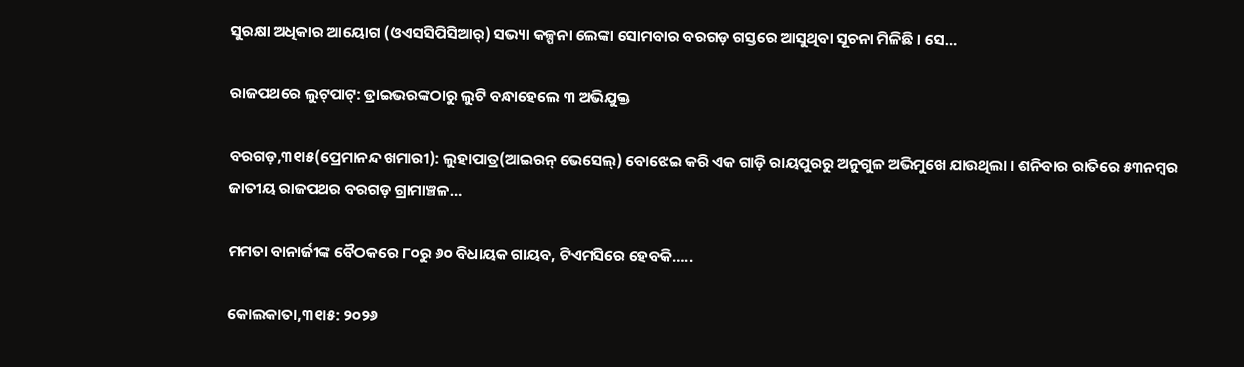ସୁରକ୍ଷା ଅଧିକାର ଆୟୋଗ (ଓଏସସିପିସିଆର୍‌) ସଭ୍ୟା କଳ୍ପନା ଲେଙ୍କା ସୋମବାର ବରଗଡ଼ ଗସ୍ତରେ ଆସୁଥିବା ସୂଚନା ମିଳିଛି । ସେ…

ରାଜପଥରେ ଲୁଟ୍‌ପାଟ୍‌: ଡ୍ରାଇଭରଙ୍କଠାରୁ ଲୁଟି ବନ୍ଧାହେଲେ ୩ ଅଭିଯୁକ୍ତ

ବରଗଡ଼,୩୧ା୫(ପ୍ରେମାନନ୍ଦ ଖମାରୀ): ଲୁହାପାତ୍ର(ଆଇରନ୍‌ ଭେସେଲ୍‌) ବୋଝେଇ କରି ଏକ ଗାଡ଼ି ରାୟପୁରରୁ ଅନୁଗୁଳ ଅଭିମୁଖେ ଯାଉଥିଲା । ଶନିବାର ରାତିରେ ୫୩ନମ୍ବର ଜାତୀୟ ରାଜପଥର ବରଗଡ଼ ଗ୍ରାମାଞ୍ଚଳ…

ମମତା ବାନାର୍ଜୀଙ୍କ ବୈଠକରେ ୮୦ରୁ ୬୦ ବିଧାୟକ ଗାୟବ, ଟିଏମସିରେ ହେବକି…..

କୋଲକାତା,୩୧ା୫: ୨୦୨୬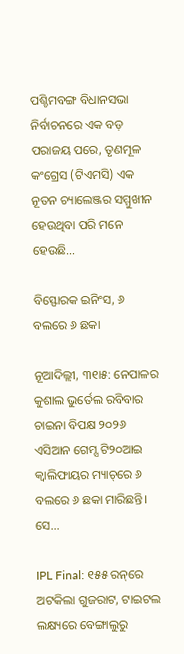ପଶ୍ଚିମବଙ୍ଗ ବିଧାନସଭା ନିର୍ବାଚନରେ ଏକ ବଡ଼ ପରାଜୟ ପରେ, ତୃଣମୂଳ କଂଗ୍ରେସ (ଟିଏମସି) ଏକ ନୂତନ ଚ୍ୟାଲେଞ୍ଜର ସମ୍ମୁଖୀନ ହେଉଥିବା ପରି ମନେ ହେଉଛି…

ବିସ୍ଫୋରକ ଇନିଂସ, ୬ ବଲରେ ୬ ଛକା

ନୂଆଦିଲ୍ଲୀ, ୩୧ା୫: ନେପାଳର କୁଶାଲ ଭୁର୍ତେଲ ରବିବାର ଚାଇନା ବିପକ୍ଷ ୨୦୨୬ ଏସିଆନ ଗେମ୍ସ ଟି୨୦ଆଇ କ୍ୱାଲିଫାୟର ମ୍ୟାଚ୍‌ରେ ୬ ବଲରେ ୬ ଛକା ମାରିଛନ୍ତି। ସେ…

IPL Final: ୧୫୫ ରନ୍‌ରେ ଅଟକିଲା ଗୁଜରାଟ, ଟାଇଟଲ ଲକ୍ଷ୍ୟରେ ବେଙ୍ଗାଲୁରୁ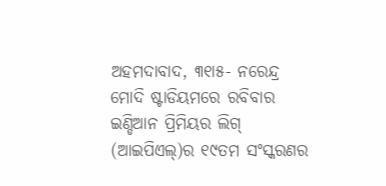ଅହମଦାବାଦ, ୩୧ା୫- ନରେନ୍ଦ୍ର ମୋଦି ଷ୍ଟାଡିୟମରେ ରବିବାର ଇଣ୍ଡିଆନ ପ୍ରିମିୟର ଲିଗ୍‌ (ଆଇପିଏଲ୍‌)ର ୧୯ତମ ସଂସ୍କରଣର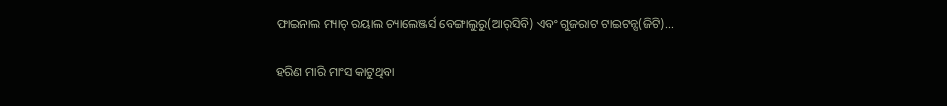ଫାଇନାଲ ମ୍ୟାଚ୍‌ ରୟାଲ ଚ୍ୟାଲେଞ୍ଜର୍ସ ବେଙ୍ଗାଲୁରୁ(ଆର୍‌ସିବି) ଏବଂ ଗୁଜରାଟ ଟାଇଟନ୍ସ(ଜିଟି)…

ହରିଣ ମାରି ମାଂସ କାଟୁଥିବା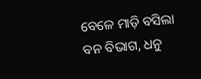ବେଳେ ମାଡ଼ି ବସିଲା ବନ ବିଭାଗ, ଧନୁ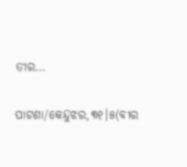ତୀର…

ପାଟଣା/କେନ୍ଦୁଝର,୩୧।୫(ବୀର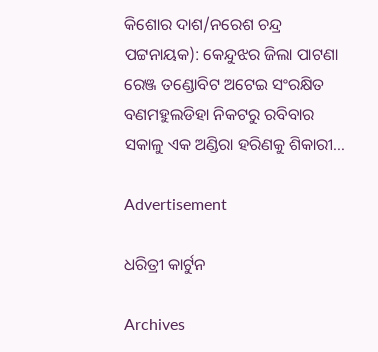କିଶୋର ଦାଶ/ନରେଶ ଚନ୍ଦ୍ର ପଟ୍ଟନାୟକ): କେନ୍ଦୁଝର ଜିଲା ପାଟଣା ରେଞ୍ଜ ତଣ୍ଡୋବିଟ ଅଟେଇ ସଂରକ୍ଷିତ ବଣମହୁଲଡିହା ନିକଟରୁ ରବିବାର ସକାଳୁ ଏକ ଅଣ୍ଡିରା ହରିଣକୁ ଶିକାରୀ…

Advertisement

ଧରିତ୍ରୀ କାର୍ଟୁନ

Archives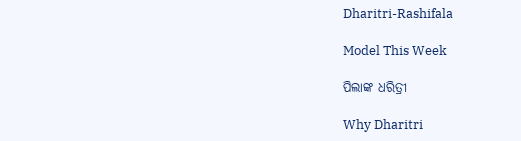Dharitri-Rashifala

Model This Week

ପିଲାଙ୍କ ଧରିତ୍ରୀ

Why Dharitri